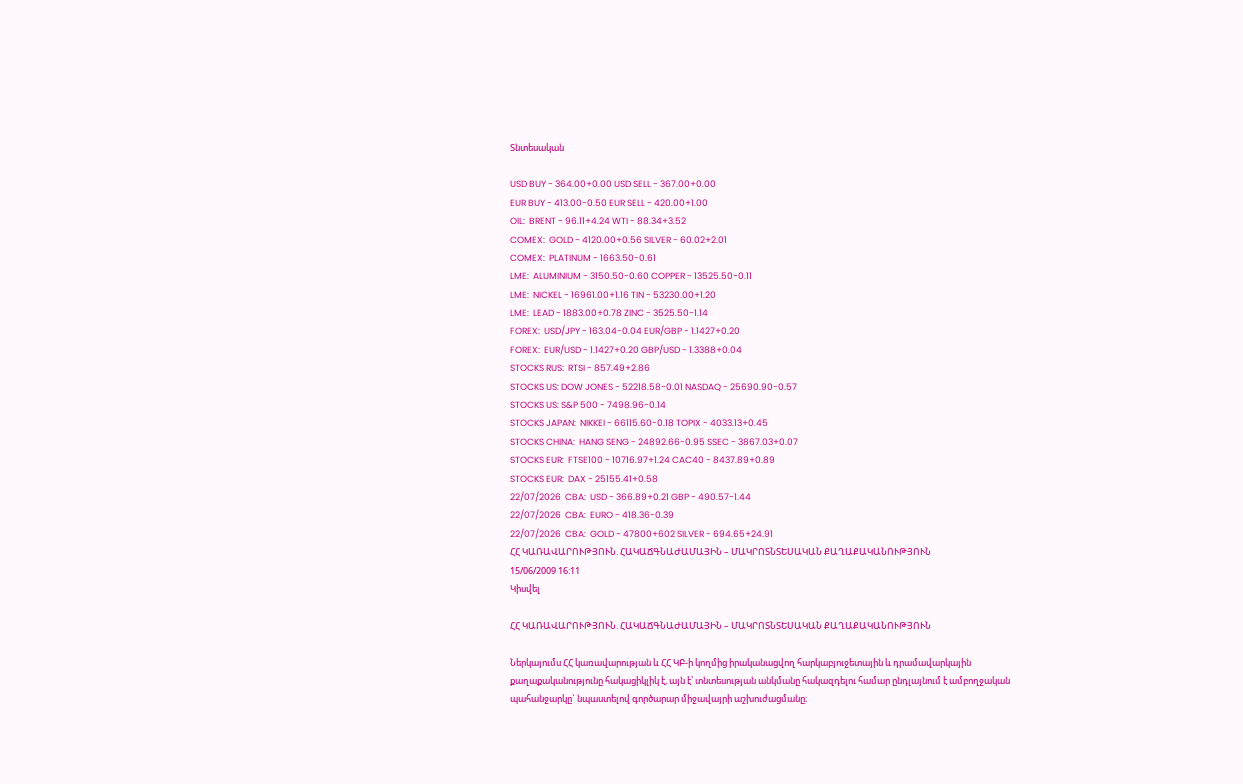Տնտեսական

USD BUY - 364.00+0.00 USD SELL - 367.00+0.00
EUR BUY - 413.00-0.50 EUR SELL - 420.00+1.00
OIL:  BRENT - 96.11+4.24 WTI - 88.34+3.52
COMEX:  GOLD - 4120.00+0.56 SILVER - 60.02+2.01
COMEX:  PLATINUM - 1663.50-0.61
LME:  ALUMINIUM - 3150.50-0.60 COPPER - 13525.50-0.11
LME:  NICKEL - 16961.00+1.16 TIN - 53230.00+1.20
LME:  LEAD - 1883.00+0.78 ZINC - 3525.50-1.14
FOREX:  USD/JPY - 163.04-0.04 EUR/GBP - 1.1427+0.20
FOREX:  EUR/USD - 1.1427+0.20 GBP/USD - 1.3388+0.04
STOCKS RUS:  RTSI - 857.49+2.86
STOCKS US: DOW JONES - 52218.58-0.01 NASDAQ - 25690.90-0.57
STOCKS US: S&P 500 - 7498.96-0.14
STOCKS JAPAN:  NIKKEI - 66115.60-0.18 TOPIX - 4033.13+0.45
STOCKS CHINA:  HANG SENG - 24892.66-0.95 SSEC - 3867.03+0.07
STOCKS EUR:  FTSE100 - 10716.97+1.24 CAC40 - 8437.89+0.89
STOCKS EUR:  DAX - 25155.41+0.58
22/07/2026  CBA:  USD - 366.89+0.21 GBP - 490.57-1.44
22/07/2026  CBA:  EURO - 418.36-0.39
22/07/2026  CBA:  GOLD - 47800+602 SILVER - 694.65+24.91
ՀՀ ԿԱՌԱՎԱՐՈՒԹՅՈՒՆ. ՀԱԿԱՃԳՆԱԺԱՄԱՅԻՆ – ՄԱԿՐՈՏՆՏԵՍԱԿԱՆ ՔԱՂԱՔԱԿԱՆՈՒԹՅՈՒՆ
15/06/2009 16:11
Կիսվել

ՀՀ ԿԱՌԱՎԱՐՈՒԹՅՈՒՆ. ՀԱԿԱՃԳՆԱԺԱՄԱՅԻՆ – ՄԱԿՐՈՏՆՏԵՍԱԿԱՆ ՔԱՂԱՔԱԿԱՆՈՒԹՅՈՒՆ

Ներկայումս ՀՀ կառավարության և ՀՀ ԿԲ-ի կողմից իրականացվող հարկաբյուջետային և դրամավարկային քաղաքականությունը հակացիկլիկ է, այն է՝ տնտեսության անկմանը հակազդելու համար ընդլայնում է ամբողջական պահանջարկը` նպաստելով գործարար միջավայրի աշխուժացմանը։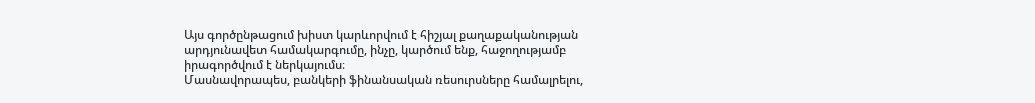Այս գործընթացում խիստ կարևորվում է հիշյալ քաղաքականության արդյունավետ համակարգումը, ինչը, կարծում ենք, հաջողությամբ իրագործվում է ներկայումս։
Մասնավորապես, բանկերի ֆինանսական ռեսուրսները համալրելու,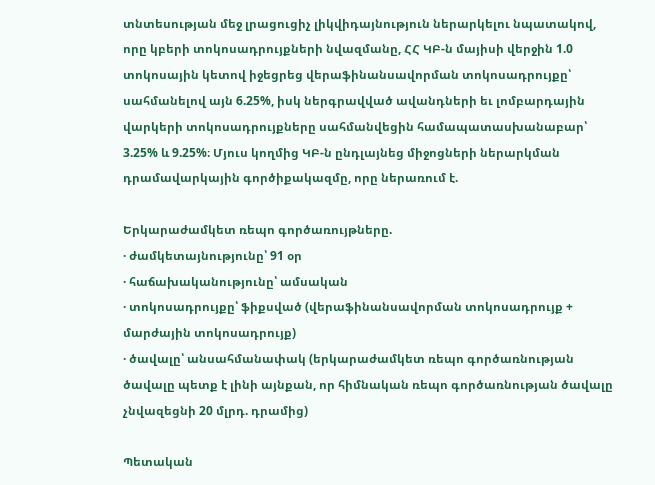տնտեսության մեջ լրացուցիչ լիկվիդայնություն ներարկելու նպատակով, որը կբերի տոկոսադրույքների նվազմանը, ՀՀ ԿԲ-ն մայիսի վերջին 1.0 տոկոսային կետով իջեցրեց վերաֆինանսավորման տոկոսադրույքը՝ սահմանելով այն 6.25%, իսկ ներգրավված ավանդների եւ լոմբարդային վարկերի տոկոսադրույքները սահմանվեցին համապատասխանաբար՝ 3.25% և 9.25%։ Մյուս կողմից ԿԲ-ն ընդլայնեց միջոցների ներարկման դրամավարկային գործիքակազմը, որը ներառում է.

Երկարաժամկետ ռեպո գործառույթները.
· ժամկետայնությունը՝ 91 օր
· հաճախականությունը՝ ամսական
· տոկոսադրույքը՝ ֆիքսված (վերաֆինանսավորման տոկոսադրույք + մարժային տոկոսադրույք)
· ծավալը՝ անսահմանափակ (երկարաժամկետ ռեպո գործառնության ծավալը պետք է լինի այնքան, որ հիմնական ռեպո գործառնության ծավալը չնվազեցնի 20 մլրդ. դրամից)

Պետական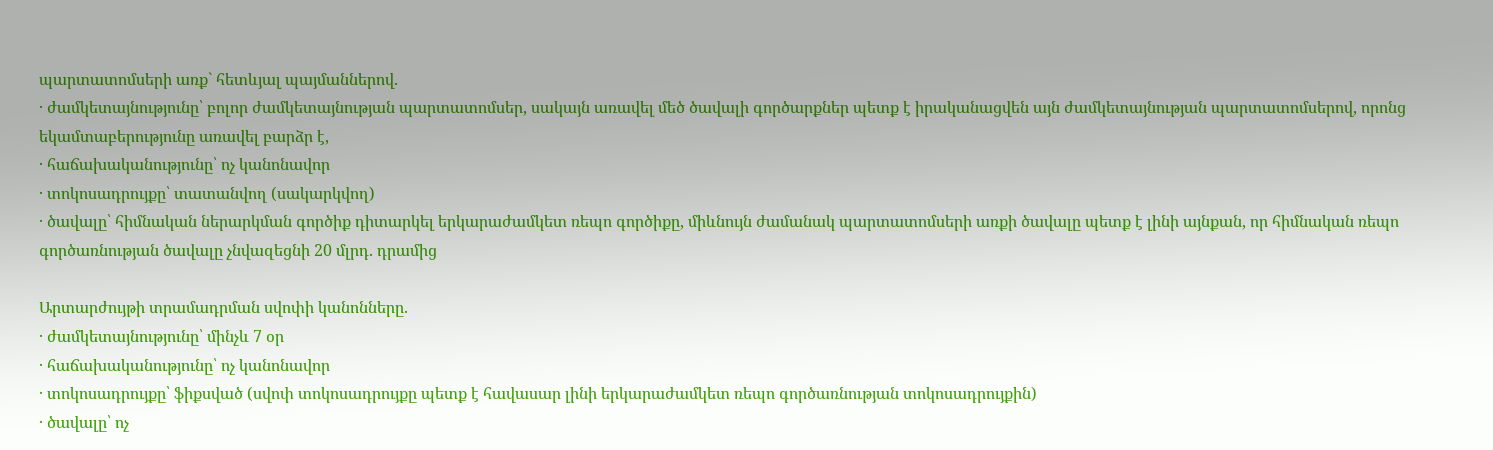պարտատոմսերի առք` հետևյալ պայմաններով.
· ժամկետայնությունը՝ բոլոր ժամկետայնության պարտատոմսեր, սակայն առավել մեծ ծավալի գործարքներ պետք է իրականացվեն այն ժամկետայնության պարտատոմսերով, որոնց եկամտաբերությունը առավել բարձր է,
· հաճախականությունը՝ ոչ կանոնավոր
· տոկոսադրույքը՝ տատանվող (սակարկվող)
· ծավալը՝ հիմնական ներարկման գործիք դիտարկել երկարաժամկետ ռեպո գործիքը, միևնույն ժամանակ պարտատոմսերի առքի ծավալը պետք է լինի այնքան, որ հիմնական ռեպո գործառնության ծավալը չնվազեցնի 20 մլրդ. դրամից

Արտարժույթի տրամադրման սվոփի կանոնները.
· ժամկետայնությունը՝ մինչև 7 օր
· հաճախականությունը՝ ոչ կանոնավոր
· տոկոսադրույքը՝ ֆիքսված (սվոփ տոկոսադրույքը պետք է հավասար լինի երկարաժամկետ ռեպո գործառնության տոկոսադրույքին)
· ծավալը՝ ոչ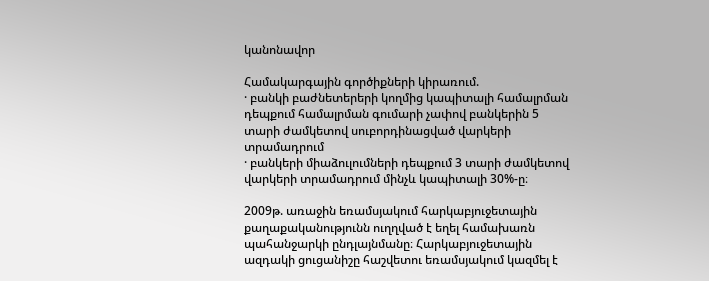կանոնավոր

Համակարգային գործիքների կիրառում.
· բանկի բաժնետերերի կողմից կապիտալի համալրման դեպքում համալրման գումարի չափով բանկերին 5 տարի ժամկետով սուբորդինացված վարկերի տրամադրում
· բանկերի միաձուլումների դեպքում 3 տարի ժամկետով վարկերի տրամադրում մինչև կապիտալի 30%-ը։

2009թ. առաջին եռամսյակում հարկաբյուջետային քաղաքականությունն ուղղված է եղել համախառն պահանջարկի ընդլայնմանը։ Հարկաբյուջետային ազդակի ցուցանիշը հաշվետու եռամսյակում կազմել է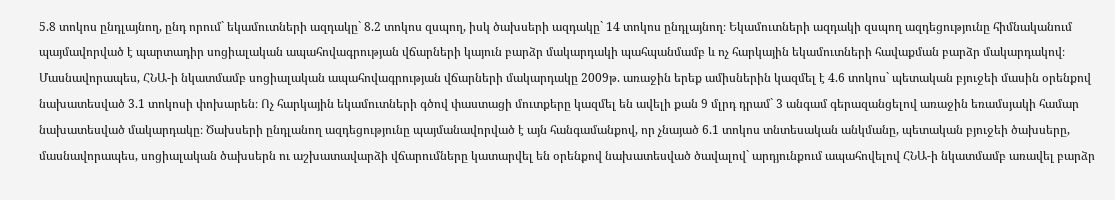5.8 տոկոս ընդլայնող, ընդ որում` եկամուտների ազդակը` 8.2 տոկոս զսպող, իսկ ծախսերի ազդակը` 14 տոկոս ընդլայնող։ Եկամուտների ազդակի զսպող ազդեցությունը հիմնականում պայմավորված է պարտադիր սոցիալական ապահովագրության վճարների կայուն բարձր մակարդակի պահպանմամբ և ոչ հարկային եկամուտների հավաքման բարձր մակարդակով։ Մասնավորապես, ՀՆԱ-ի նկատմամբ սոցիալական ապահովագրության վճարների մակարդակը 2009թ. առաջին երեք ամիսներին կազմել է 4.6 տոկոս` պետական բյուջեի մասին օրենքով նախատեսված 3.1 տոկոսի փոխարեն։ Ոչ հարկային եկամուտների գծով փաստացի մուտքերը կազմել են ավելի քան 9 մլրդ դրամ` 3 անգամ գերազանցելով առաջին եռամսյակի համար նախատեսված մակարդակը։ Ծախսերի ընդլանող ազդեցությունը պայմանավորված է այն հանգամանքով, որ չնայած 6.1 տոկոս տնտեսական անկմանը, պետական բյուջեի ծախսերը, մասնավորապես, սոցիալական ծախսերն ու աշխատավարձի վճարումները կատարվել են օրենքով նախատեսված ծավալով` արդյունքում ապահովելով ՀՆԱ-ի նկատմամբ առավել բարձր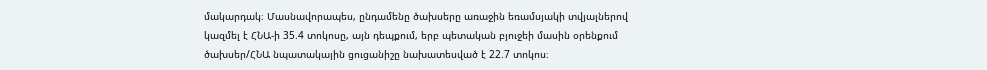մակարդակ։ Մասնավորապես, ընդամենը ծախսերը առաջին եռամսյակի տվյալներով կազմել է ՀՆԱ-ի 35.4 տոկոսը, այն դեպքում, երբ պետական բյուջեի մասին օրենքում ծախսեր/ՀՆԱ նպատակային ցուցանիշը նախատեսված է 22.7 տոկոս։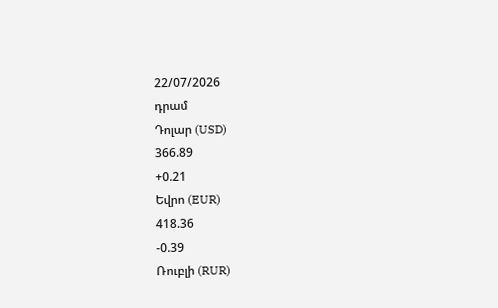22/07/2026
դրամ
Դոլար (USD)
366.89
+0.21
Եվրո (EUR)
418.36
-0.39
Ռուբլի (RUR)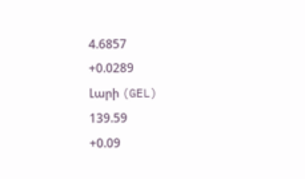4.6857
+0.0289
Լարի (GEL)
139.59
+0.09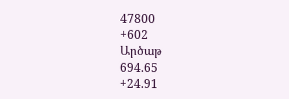47800
+602
Արծաթ
694.65
+24.91